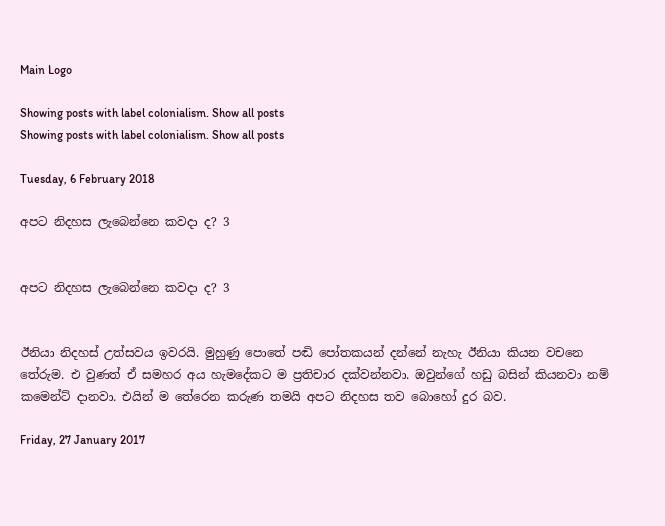Main Logo

Showing posts with label colonialism. Show all posts
Showing posts with label colonialism. Show all posts

Tuesday, 6 February 2018

අපට නිදහස ලැබෙන්නෙ කවදා ද? 3


අපට නිදහස ලැබෙන්නෙ කවදා ද? 3


ඊනියා නිදහස් උත්සවය ඉවරයි. මුහුණු පොතේ පඬි පෝතකයන් දන්නේ නැහැ ඊනියා කියන වචනෙ තේරුම. එ වුණත් ඒ සමහර අය හැමදේකට ම ප්‍රතිචාර දක්වන්නවා. ඔවුන්ගේ හඩු බසින් කියනවා නම් කමෙන්ට් දානවා. එයින් ම තේරෙන කරුණ තමයි අපට නිදහස තව බොහෝ දුර බව.

Friday, 27 January 2017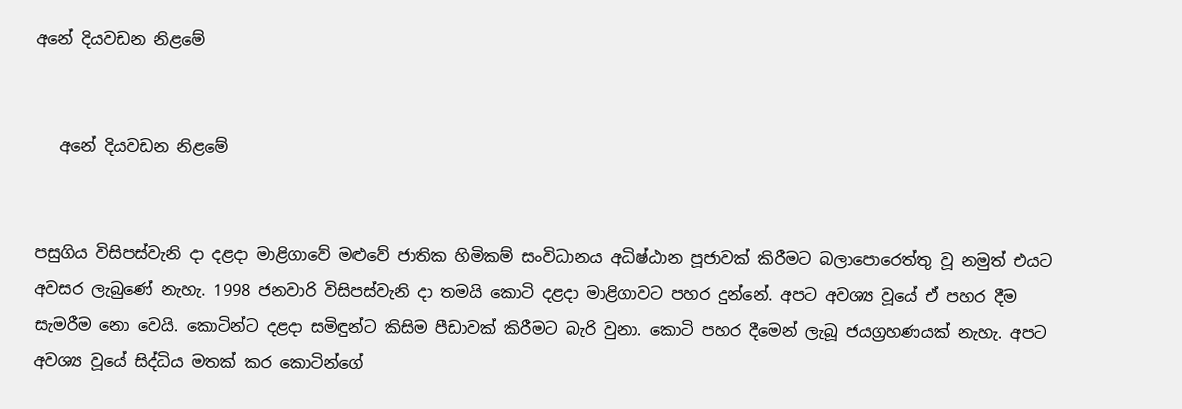අනේ දියවඩන නිළමේ


   අනේ දියවඩන නිළමේ


පසුගිය විසිපස්වැනි දා දළදා මාළිගාවේ මළුවේ ජාතික හිමිකම් සංවිධානය අධිෂ්ඨාන පූජාවක් කිරීමට බලාපොරෙත්තු වූ නමුත් එයට අවසර ලැබුණේ නැහැ. 1998 ජනවාරි විසිපස්වැනි දා තමයි කොටි දළදා මාළිගාවට පහර දුන්නේ. අපට අවශ්‍ය වූයේ ඒ පහර දීම සැමරීම නො වෙයි. කොටින්ට දළදා සමිඳුන්ට කිසිම පීඩාවක් කිරීමට බැරි වුනා. කොටි පහර දීමෙන් ලැබූ ජයග්‍රහණයක් නැහැ. අපට අවශ්‍ය වූයේ සිද්ධිය මතක් කර කොටින්ගේ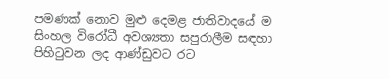පමණක් නොව මුළු දෙමළ ජාතිවාදයේ ම සිංහල විරෝධී අවශ්‍යතා සපුරාලීම සඳහා පිහිටුවන ලද ආණ්ඩුවට රට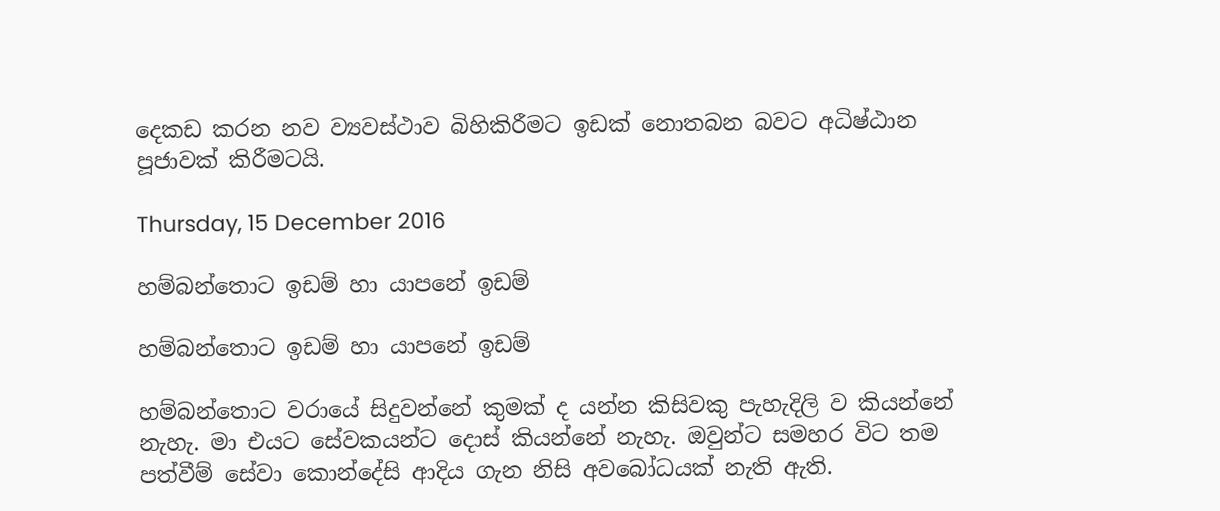දෙකඩ කරන නව ව්‍යවස්ථාව බිහිකිරීමට ඉඩක් නොතබන බවට අධිෂ්ඨාන පූජාවක් කිරීමටයි.

Thursday, 15 December 2016

හම්බන්තොට ඉඩම් හා යාපනේ ඉඩම්

හම්බන්තොට ඉඩම් හා යාපනේ ඉඩම්

හම්බන්තොට වරායේ සිදුවන්නේ කුමක් ද යන්න කිසිවකු පැහැදිලි ව කියන්නේ නැහැ. මා එයට සේවකයන්ට දොස් කියන්නේ නැහැ. ඔවුන්ට සමහර විට තම පත්වීම් සේවා කොන්දේසි ආදිය ගැන නිසි අවබෝධයක් නැති ඇති.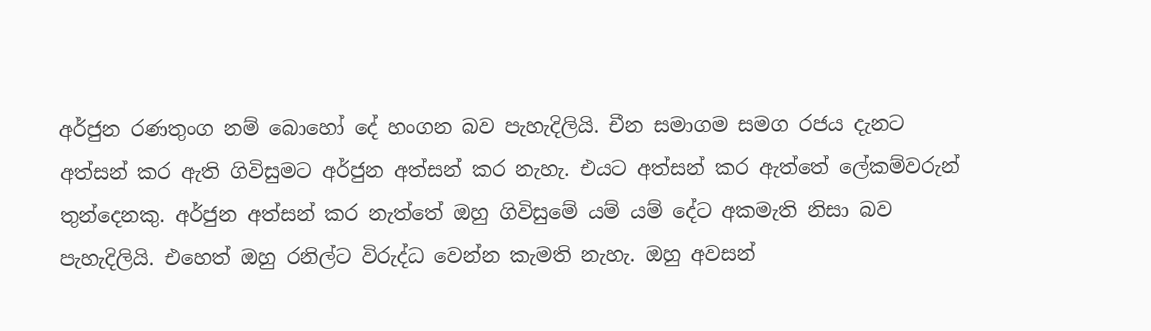අර්ජුන රණතුංග නම් බොහෝ දේ හංගන බව පැහැදිලියි. චීන සමාගම සමග රජය දැනට අත්සන් කර ඇති ගිවිසුමට අර්ජුන අත්සන් කර නැහැ. එයට අත්සන් කර ඇත්තේ ලේකම්වරුන් තුන්දෙනකු. අර්ජුන අත්සන් කර නැත්තේ ඔහු ගිවිසුමේ යම් යම් දේට අකමැති නිසා බව පැහැදිලියි. එහෙත් ඔහු රනිල්ට විරුද්ධ වෙන්න කැමති නැහැ. ඔහු අවසන්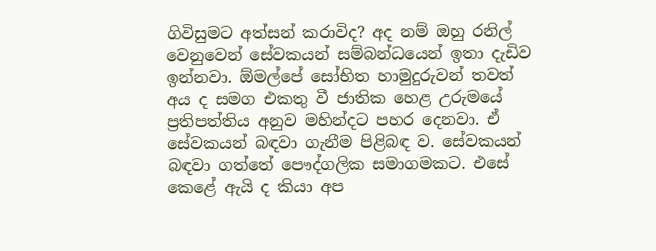ගිවිසුමට අත්සන් කරාවිද? අද නම් ඔහු රනිල් වෙනුවෙන් සේවකයන් සම්බන්ධයෙන් ඉතා දැඩිව ඉන්නවා. ඕමල්පේ සෝභිත හාමුදුරුවන් තවත් අය ද සමග එකතු වී ජාතික හෙළ උරුමයේ ප්‍රතිපත්තිය අනුව මහින්දට පහර දෙනවා. ඒ සේවකයන් බඳවා ගැනීම පිළිබඳ ව. සේවකයන් බඳවා ගත්තේ පෞද්ගලික සමාගමකට. එසේ කෙළේ ඇයි ද කියා අප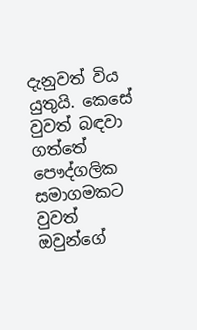දැනුවත් විය යුතුයි. කෙසේ වුවත් බඳවා ගත්තේ පෞද්ගලික සමාගමකට වුවත් ඔවුන්ගේ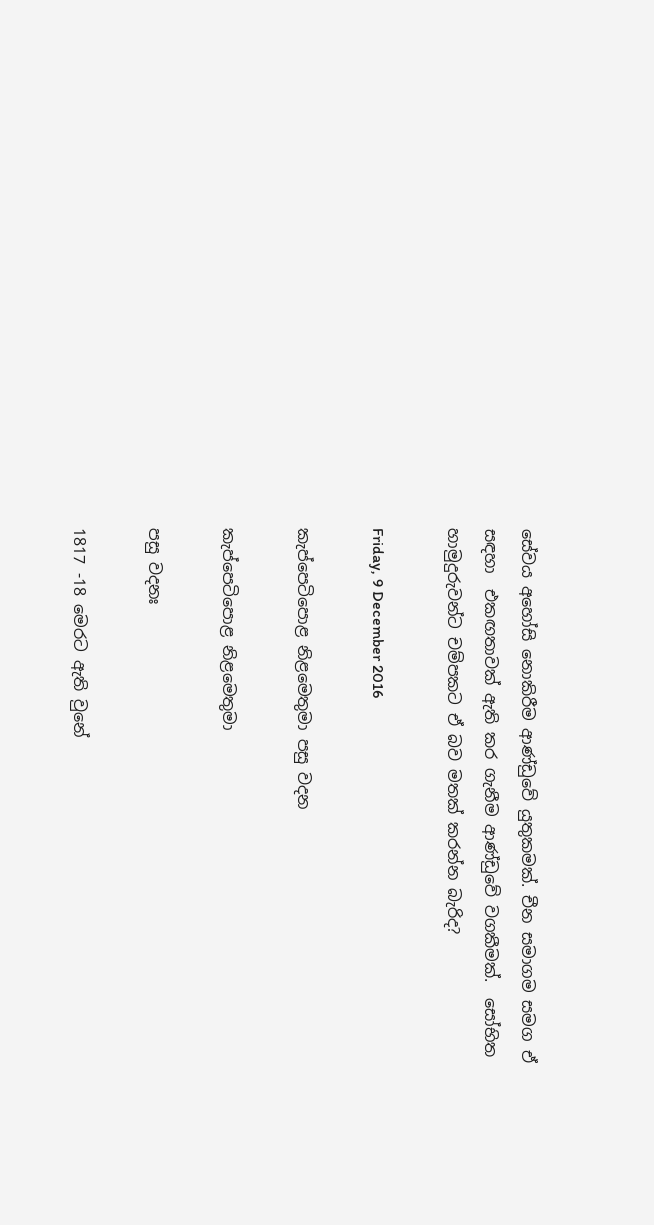සේවය අහෝසි නොකිරීම ආණ්ඩුවේ යුතුකමක්. චීන සමාගම සමග ඒ සඳහා  එකඟතාවක් ඇති කර ගැනීම ආණ්ඩුවේ වගකීමක්.  සෝභිත හාමුදුරුවන්ට චම්පකට ඒ බව මතක් කරන්න බැරිද?

Friday, 9 December 2016

කැප්පෙටිපොළ නිළමෙතුමා පසු වදන

කැප්පෙටිපොළ නිළමෙතුමා

පසු වදනඃ

1817 -18 මෙරට ඇති වුනේ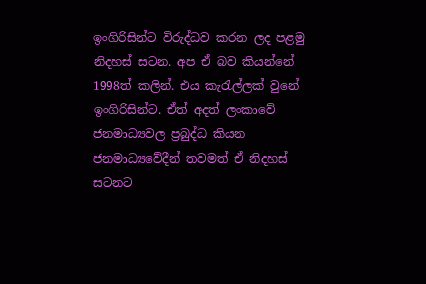ඉංගිරිසින්ට විරුද්ධව කරන ලද පළමු නිදහස් සටන. අප ඒ බව කියන්නේ 1998ත් කලින්. එය කැරැල්ලක් වුනේ ඉංගිරිසින්ට. ඒත් අදත් ලංකාවේ ජනමාධ්‍යවල ප්‍රබුද්ධ කියන ජනමාධ්‍යවේදීන් තවමත් ඒ නිදහස් සටනට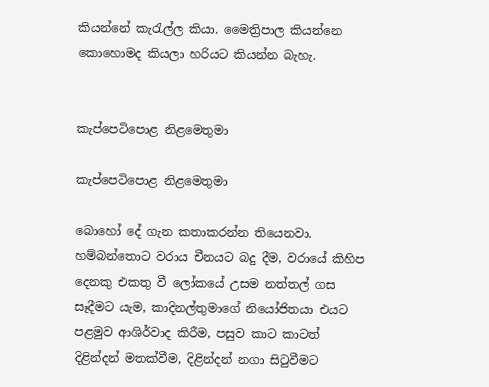කියන්නේ කැරැල්ල කියා. මෛත්‍රිපාල කියන්නෙ කොහොමද කියලා හරියට කියන්න බැහැ.


කැප්පෙටිපොළ නිළමෙතුමා

කැප්පෙටිපොළ නිළමෙතුමා

බොහෝ දේ ගැන කතාකරන්න තියෙනවා. හම්බන්තොට වරාය චීනයට බදු දීම, වරායේ කිහිප දෙනකු එකතු වී ලෝකයේ උසම නත්තල් ගස සෑදීමට යැම, කාදිනල්තුමාගේ නියෝජිතයා එයට පළමුව ආශිර්වාද කිරීම, පසුව කාට කාටත් දිළින්දන් මතක්වීම, දිළින්දන් නගා සිටුවීමට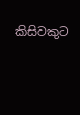කිසිවකුට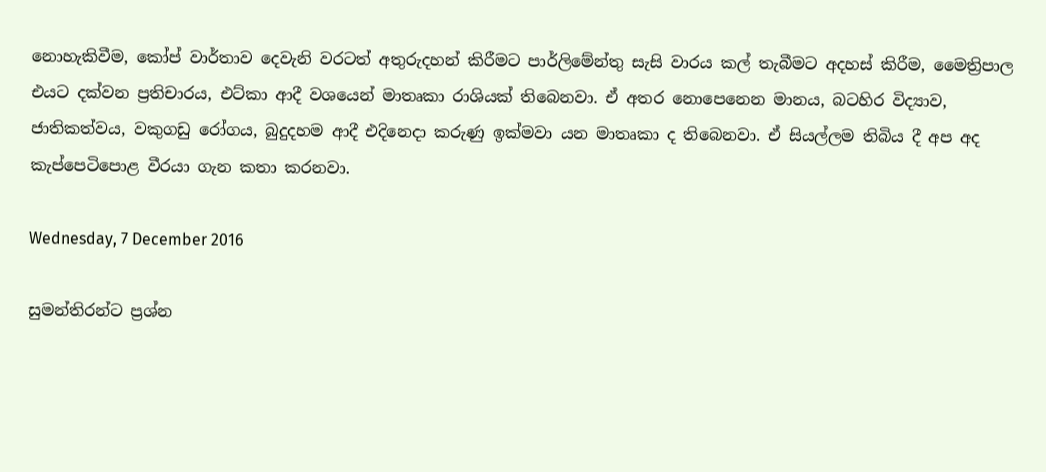නොහැකිවීම, කෝප් වාර්තාව දෙවැනි වරටත් අතුරුදහන් කිරීමට පාර්ලිමේන්තු සැසි වාරය කල් තැබීමට අදහස් කිරීම, මෛත්‍රිපාල එයට දක්වන ප්‍රතිචාරය, එට්කා ආදී වශයෙන් මාතෘකා රාශියක් තිබෙනවා. ඒ අතර නොපෙනෙන මානය, බටහිර විද්‍යාව, ජාතිකත්වය, වකුගඩු රෝගය, බුදුදහම ආදී එදිනෙදා කරුණු ඉක්මවා යන මාතෘකා ද තිබෙනවා. ඒ සියල්ලම තිබිය දී අප අද කැප්පෙටිපොළ වීරයා ගැන කතා කරනවා.

Wednesday, 7 December 2016

සුමන්තිරන්ට ප්‍රශ්න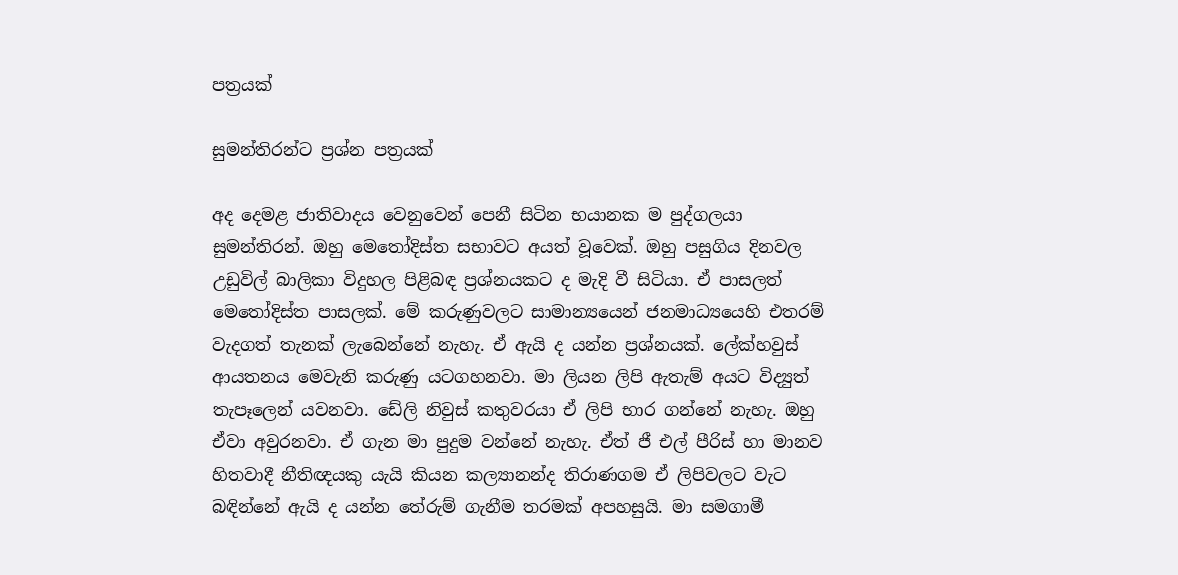පත්‍රයක්

සුමන්තිරන්ට ප්‍රශ්න පත්‍රයක්

අද දෙමළ ජාතිවාදය වෙනුවෙන් පෙනී සිටින භයානක ම පුද්ගලයා සුමන්තිරන්. ඔහු මෙතෝදිස්ත සභාවට අයත් වූවෙක්. ඔහු පසුගිය දිනවල උඩුවිල් බාලිකා විදුහල පිළිබඳ ප්‍රශ්නයකට ද මැදි වී සිටියා. ඒ පාසලත් මෙතෝදිස්ත පාසලක්. මේ කරුණුවලට සාමාන්‍යයෙන් ජනමාධ්‍යයෙහි එතරම් වැදගත් තැනක් ලැබෙන්නේ නැහැ. ඒ ඇයි ද යන්න ප්‍රශ්නයක්. ලේක්හවුස් ආයතනය මෙවැනි කරුණු යටගහනවා. මා ලියන ලිපි ඇතැම් අයට විද්‍යුත් තැපෑලෙන් යවනවා. ඩේලි නිවුස් කතුවරයා ඒ ලිපි භාර ගන්නේ නැහැ. ඔහු ඒවා අවුරනවා. ඒ ගැන මා පුදුම වන්නේ නැහැ. ඒත් ජී එල් පීරිස් හා මානව හිතවාදී නීතිඥයකු යැයි කියන කල්‍යානන්ද තිරාණගම ඒ ලිපිවලට වැට බඳින්නේ ඇයි ද යන්න තේරුම් ගැනීම තරමක් අපහසුයි. මා සමගාමී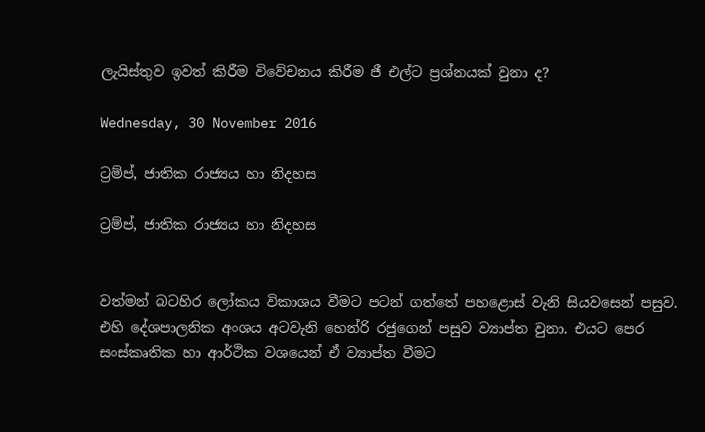ලැයිස්තුව ඉවත් කිරීම විවේචනය කිරීම ජී එල්ට ප්‍රශ්නයක් වුනා ද?

Wednesday, 30 November 2016

ට්‍රම්ප්, ජාතික රාජ්‍යය හා නිදහස

ට්‍රම්ප්, ජාතික රාජ්‍යය හා නිදහස


වත්මන් බටහිර ලෝකය විකාශය වීමට පටන් ගත්තේ පහළොස් වැනි සියවසෙන් පසුව. එහි දේශපාලනික අංශය අටවැනි හෙන්රි රජුගෙන් පසුව ව්‍යාප්ත වුනා. එයට පෙර සංස්කෘතික හා ආර්ථික වශයෙන් ඒ ව්‍යාප්ත වීමට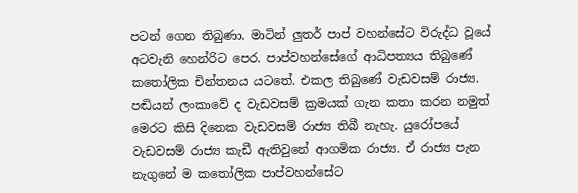පටන් ගෙන තිබුණා. මාටින් ලුතර් පාප් වහන්සේට විරුද්ධ වූයේ අටවැනි හෙන්රිට පෙර. පාප්වහන්සේගේ ආධිපත්‍යය තිබුණේ කතෝලික චින්තනය යටතේ. එකල තිබුණේ වැඩවසම් රාජ්‍ය. පඬියන් ලංකාවේ ද වැඩවසම් ක්‍රමයක් ගැන කතා කරන නමුත් මෙරට කිසි දිනෙක වැඩවසම් රාජ්‍ය තිබී නැහැ. යුරෝපයේ වැඩවසම් රාජ්‍ය කැඩී ඇතිවුනේ ආගමික රාජ්‍ය. ඒ රාජ්‍ය පැන නැගුනේ ම කතෝලික පාප්වහන්සේට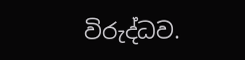විරුද්ධව.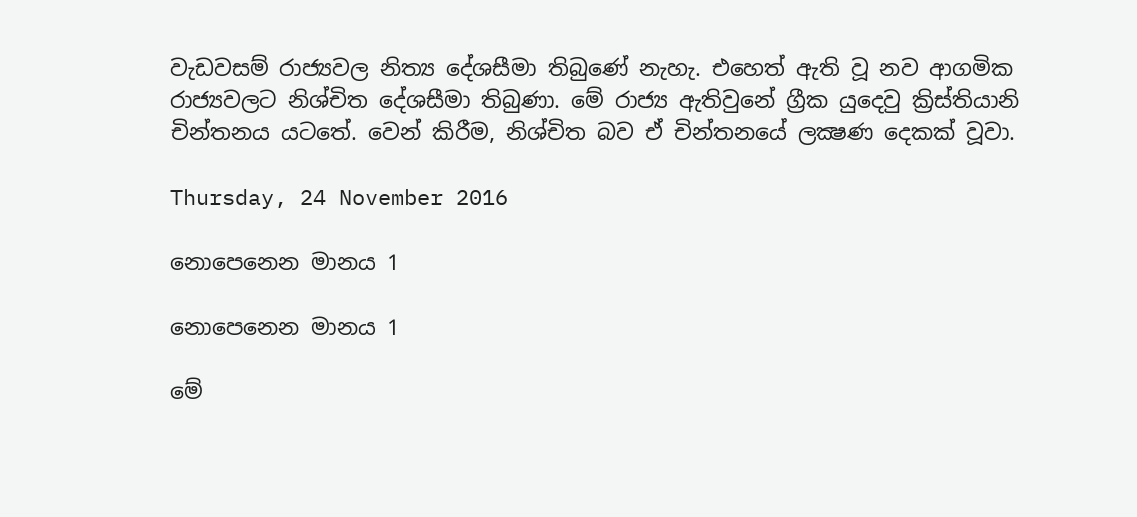වැඩවසම් රාජ්‍යවල නිත්‍ය දේශසීමා තිබුණේ නැහැ. එහෙත් ඇති වූ නව ආගමික රාජ්‍යවලට නිශ්චිත දේශසීමා තිබුණා. මේ රාජ්‍ය ඇතිවුනේ ග්‍රීක යුදෙවු ක්‍රිස්තියානි චින්තනය යටතේ. වෙන් කිරීම, නිශ්චිත බව ඒ චින්තනයේ ලක්‍ෂණ දෙකක් වූවා.

Thursday, 24 November 2016

නොපෙනෙන මානය 1

නොපෙනෙන මානය 1

මේ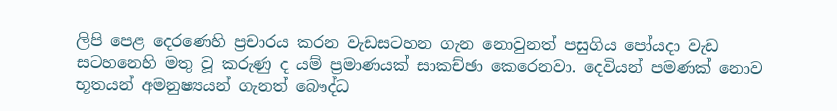ලිපි පෙළ දෙරණෙහි ප්‍රචාරය කරන වැඩසටහන ගැන නොවුනත් පසුගිය පෝයදා වැඩ සටහනෙහි මතු වූ කරුණු ද යම් ප්‍රමාණයක් සාකච්ඡා කෙරෙනවා. දෙවියන් පමණක් නොව භූතයන් අමනුෂ්‍යයන් ගැනත් බෞද්ධ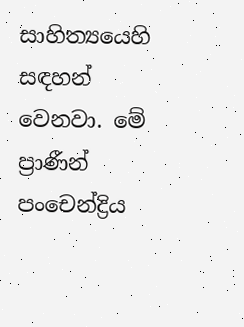සාහිත්‍යයෙහි සඳහන් වෙනවා. මේ ප්‍රාණීන් පංචෙන්ද්‍රිය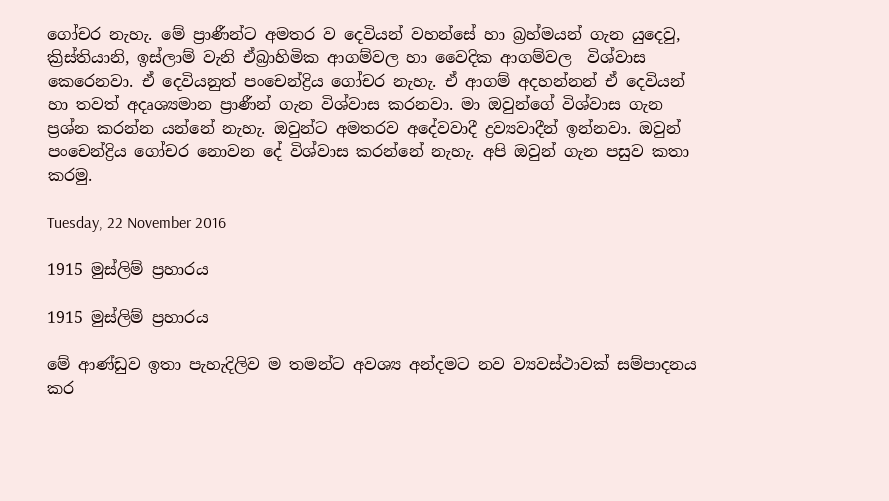ගෝචර නැහැ. මේ ප්‍රාණීන්ට අමතර ව දෙවියන් වහන්සේ හා බ්‍රහ්මයන් ගැන යුදෙවු, ක්‍රිස්තියානි, ඉස්ලාම් වැනි ඒබ්‍රාහිමික ආගම්වල හා වෛදික ආගම්වල  විශ්වාස කෙරෙනවා. ඒ දෙවියනුත් පංචෙන්ද්‍රිය ගෝචර නැහැ. ඒ ආගම් අදහන්නන් ඒ දෙවියන් හා තවත් අදෘශ්‍යමාන ප්‍රාණීන් ගැන විශ්වාස කරනවා. මා ඔවුන්ගේ විශ්වාස ගැන ප්‍රශ්න කරන්න යන්නේ නැහැ. ඔවුන්ට අමතරව අදේවවාදී ද්‍රව්‍යවාදීන් ඉන්නවා. ඔවුන් පංචෙන්ද්‍රිය ගෝචර නොවන දේ විශ්වාස කරන්නේ නැහැ. අපි ඔවුන් ගැන පසුව කතා කරමු.

Tuesday, 22 November 2016

1915 මුස්ලිම් ප්‍රහාරය

1915 මුස්ලිම් ප්‍රහාරය

මේ ආණ්ඩුව ඉතා පැහැදිලිව ම තමන්ට අවශ්‍ය අන්දමට නව ව්‍යවස්ථාවක් සම්පාදනය කර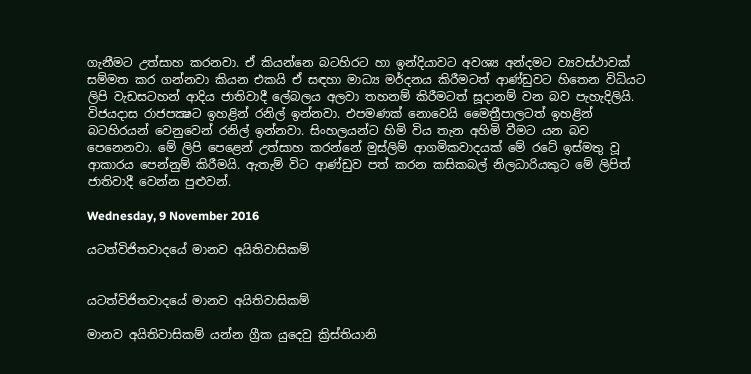ගැනීමට උත්සාහ කරනවා. ඒ කියන්නෙ බටහිරට හා ඉන්දියාවට අවශ්‍ය අන්දමට ව්‍යවස්ථාවක් සම්මත කර ගන්නවා කියන එකයි ඒ සඳහා මාධ්‍ය මර්දනය කිරීමටත් ආණ්ඩුවට හිතෙන විධියට ලිපි වැඩසටහන් ආදිය ජාතිවාදී ලේබලය අලවා තහනම් කිරීමටත් සූදානම් වන බව පැහැදිලියි. විජයදාස රාජපක්‍ෂට ඉහළින් රනිල් ඉන්නවා. එපමණක් නොවෙයි මෛත්‍රීපාලටත් ඉහළින් බටහිරයන් වෙනුවෙන් රනිල් ඉන්නවා. සිංහලයන්ට හිමි විය තැන අහිමි වීමට යන බව පෙනෙනවා. මේ ලිපි පෙළෙන් උත්සාහ කරන්නේ මුස්ලිම් ආගමිකවාදයක් මේ රටේ ඉස්මතු වූ ආකාරය පෙන්නුම් කිරීමයි. ඇතැම් විට ආණ්ඩුව පත් කරන කසිකබල් නිලධාරියකුට මේ ලිපිත් ජාතිවාදී වෙන්න පුළුවන්.

Wednesday, 9 November 2016

යටත්විජිතවාදයේ මානව අයිතිවාසිකම්


යටත්විජිතවාදයේ මානව අයිතිවාසිකම්

මානව අයිතිවාසිකම් යන්න ග්‍රීක යුදෙවු ක්‍රිස්තියානි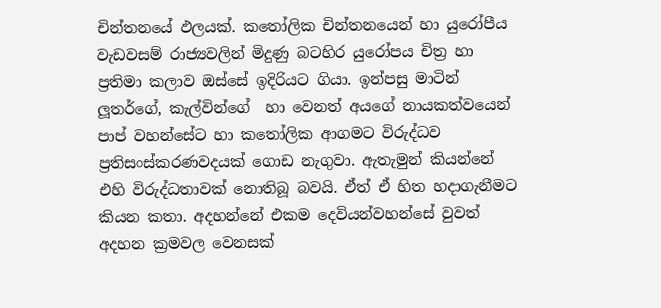චින්තනයේ ඵලයක්. කතෝලික චින්තනයෙන් හා යුරෝපීය වැඩවසම් රාජ්‍යවලින් මිදුණු බටහිර යුරෝපය චිත්‍ර හා ප්‍රතිමා කලාව ඔස්සේ ඉදිරියට ගියා. ඉන්පසු මාටින් ලූතර්ගේ, කැල්වින්ගේ  හා වෙනත් අයගේ නායකත්වයෙන් පාප් වහන්සේට හා කතෝලික ආගමට විරුද්ධව ප්‍රතිසංස්කරණවදයක් ගොඩ නැගුවා. ඇතැමුන් කියන්නේ එහි විරුද්ධතාවක් නොතිබූ බවයි. ඒත් ඒ හිත හදාගැනීමට කියන කතා. අදහන්නේ එකම දෙවියන්වහන්සේ වුවත් අදහන ක්‍රමවල වෙනසක්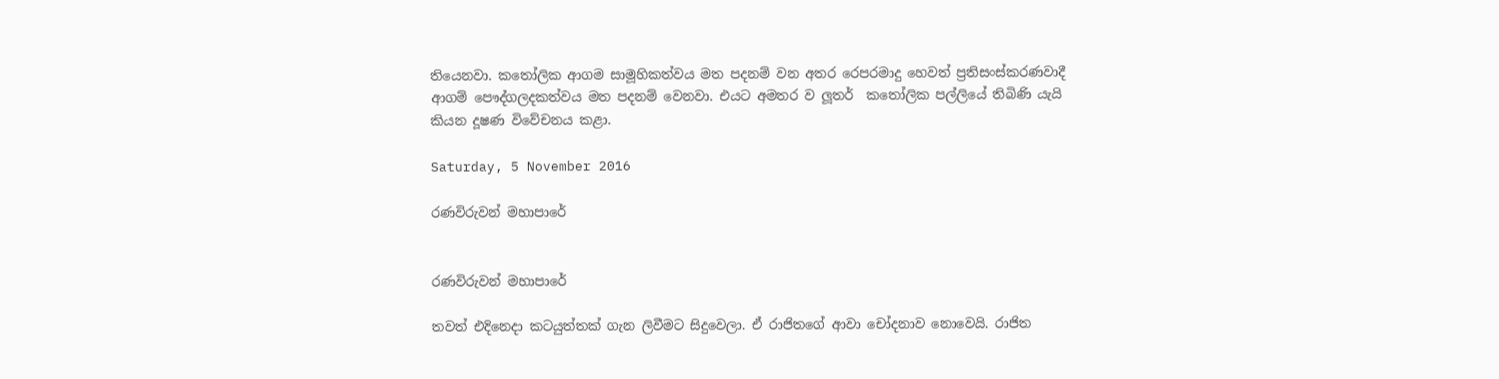තියෙනවා. කතෝලික ආගම සාමූහිකත්වය මත පදනම් වන අතර රෙපරමාදු හෙවත් ප්‍රතිසංස්කරණවාදී ආගම් පෞද්ගලදකත්වය මත පදනම් වෙනවා. එයට අමතර ව ලූතර්  කතෝලික පල්ලියේ තිබිණි යැයි කියන දූෂණ විවේචනය කළා.

Saturday, 5 November 2016

රණවිරුවන් මහාපාරේ


රණවිරුවන් මහාපාරේ

තවත් එදිනෙදා කටයුත්තක් ගැන ලිවීමට සිදුවෙලා. ඒ රාජිතගේ ආවා චෝදනාව නොවෙයි. රාජිත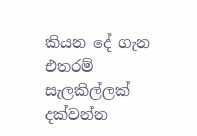කියන දේ ගැන එතරම් සැලකිල්ලක් දක්වන්න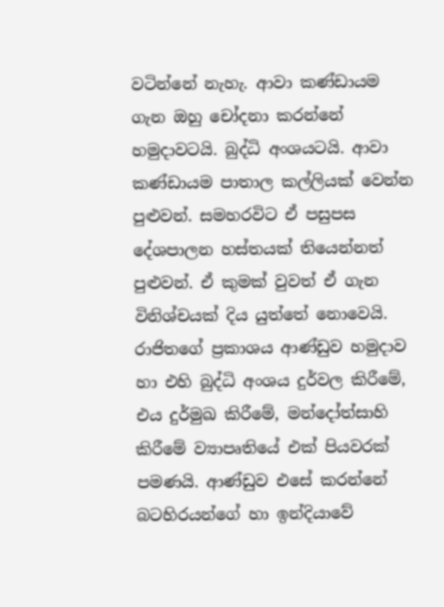වටින්නේ නැහැ. ආවා කණ්ඩායම ගැන ඔහු චෝදනා කරන්නේ හමුදාවටයි. බුද්ධි අංශයටයි. ආවා කණ්ඩායම පාතාල කල්ලියක් වෙන්න පුළුවන්. සමහරවිට ඒ පසුපස දේශපාලන හස්තයක් තියෙන්නත් පුළුවන්. ඒ කුමක් වුවත් ඒ ගැන විනිශ්චයක් දිය යුත්තේ නොවෙයි. රාජිතගේ ප්‍රකාශය ආණ්ඩුව හමුදාව හා එහි බුද්ධි අංශය දුර්වල කිරීමේ, එය දුර්මුඛ කිරීමේ, මන්දෝත්සාහි කිරීමේ ව්‍යාපෘතියේ එක් පියවරක් පමණයි. ආණ්ඩුව එසේ කරන්නේ බටහිරයන්ගේ හා ඉන්දියාවේ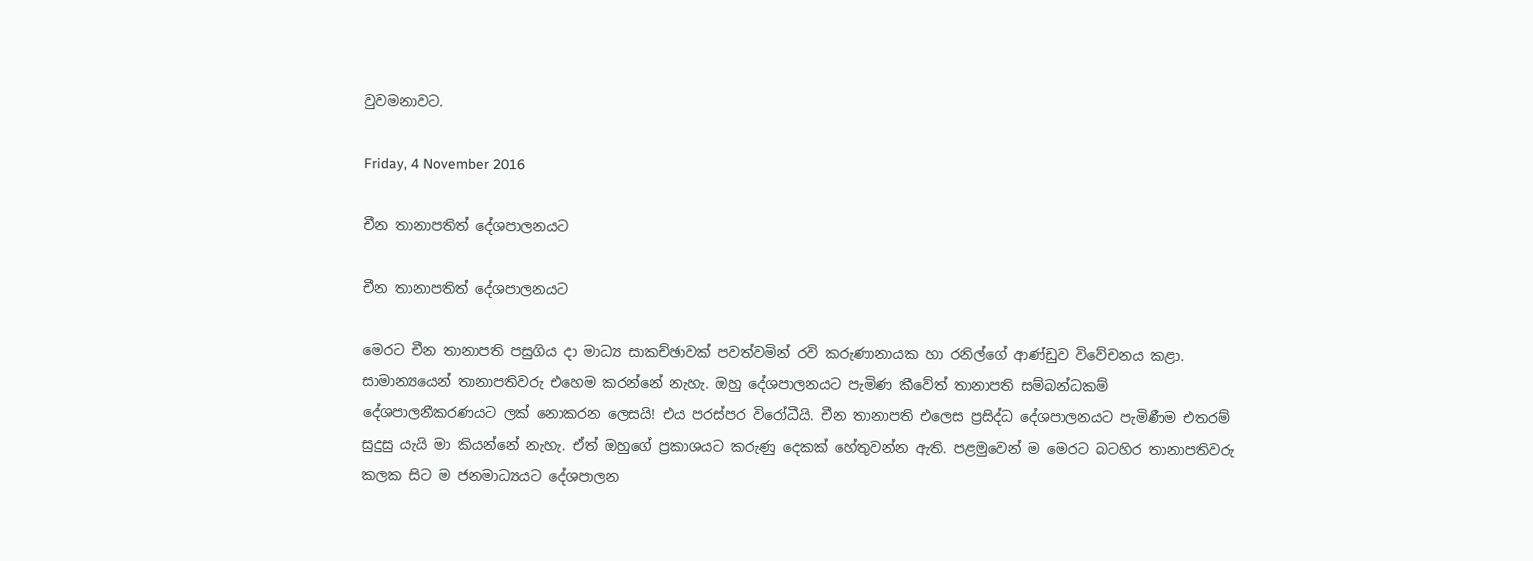වුවමනාවට.

Friday, 4 November 2016

චීන තානාපතිත් දේශපාලනයට

චීන තානාපතිත් දේශපාලනයට

මෙරට චීන තානාපති පසුගිය දා මාධ්‍ය සාකච්ඡාවක් පවත්වමින් රවි කරුණානායක හා රනිල්ගේ ආණ්ඩුව විවේචනය කළා. සාමාන්‍යයෙන් තානාපතිවරු එහෙම කරන්නේ නැහැ. ඔහු දේශපාලනයට පැමිණ කීවේත් තානාපති සම්බන්ධකම් දේශපාලනීකරණයට ලක් නොකරන ලෙසයි! එය පරස්පර විරෝධීයි. චීන තානාපති එලෙස ප්‍රසිද්ධ දේශපාලනයට පැමිණීම එතරම් සුදුසු යැයි මා කියන්නේ නැහැ. ඒත් ඔහුගේ ප්‍රකාශයට කරුණු දෙකක් හේතුවන්න ඇති. පළමුවෙන් ම මෙරට බටහිර තානාපතිවරු කලක සිට ම ජනමාධ්‍යයට දේශපාලන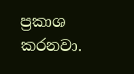ප්‍රකාශ කරනවා.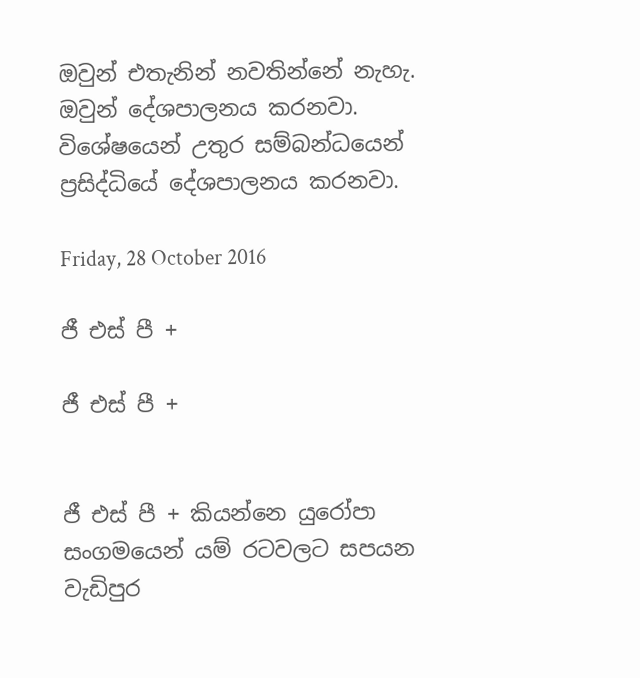ඔවුන් එතැනින් නවතින්නේ නැහැ. ඔවුන් දේශපාලනය කරනවා. විශේෂයෙන් උතුර සම්බන්ධයෙන් ප්‍රසිද්ධියේ දේශපාලනය කරනවා.

Friday, 28 October 2016

ජී එස් පී +

ජී එස් පී +


ජී එස් පී + කියන්නෙ යුරෝපා සංගමයෙන් යම් රටවලට සපයන වැඩිපුර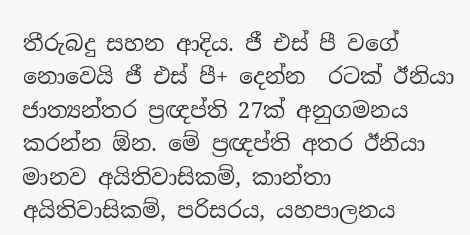තීරුබදු සහන ආදිය. ජී එස් පී වගේ නොවෙයි ජී එස් පී+ දෙන්න  රටක් ඊනියා ජාත්‍යන්තර ප්‍රඥප්ති 27ක් අනුගමනය කරන්න ඕන. මේ ප්‍රඥප්ති අතර ඊනියා මානව අයිතිවාසිකම්, කාන්තා අයිතිවාසිකම්, පරිසරය, යහපාලනය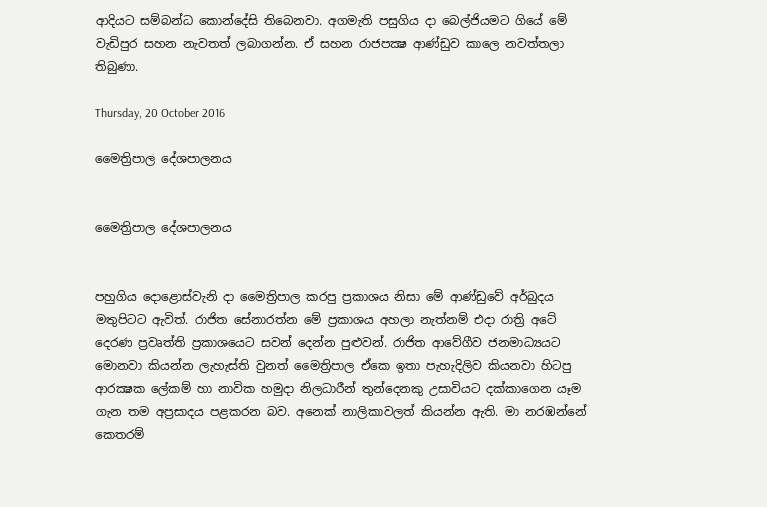ආදියට සම්බන්ධ කොන්දේසි තිබෙනවා. අගමැති පසුගිය දා බෙල්ජියමට ගියේ මේ වැඩිපුර සහන නැවතත් ලබාගන්න. ඒ සහන රාජපක්‍ෂ ආණ්ඩුව කාලෙ නවත්තලා තිබුණා.

Thursday, 20 October 2016

මෛත්‍රිපාල දේශපාලනය


මෛත්‍රිපාල දේශපාලනය


පහුගිය දොළොස්වැනි දා මෛත්‍රිපාල කරපු ප්‍රකාශය නිසා මේ ආණ්ඩුවේ අර්බුදය මතුපිටට ඇවිත්. රාජිත සේනාරත්න මේ ප්‍රකාශය අහලා නැත්නම් එදා රාත්‍රි අටේ දෙරණ ප්‍රවෘත්ති ප්‍රකාශයෙට සවන් දෙන්න පුළුවන්. රාජිත ආවේගීව ජනමාධ්‍යයට මොනවා කියන්න ලැහැස්ති වුනත් මෛත්‍රිපාල ඒකෙ ඉතා පැහැදිලිව කියනවා හිටපු ආරක්‍ෂක ලේකම් හා නාවික හමුදා නිලධාරීන් තුන්දෙනකු උසාවියට දක්කාගෙන යෑම ගැන තම අප්‍රසාදය පළකරන බව. අනෙක් නාලිකාවලත් කියන්න ඇති. මා නරඹන්නේ කෙතරම්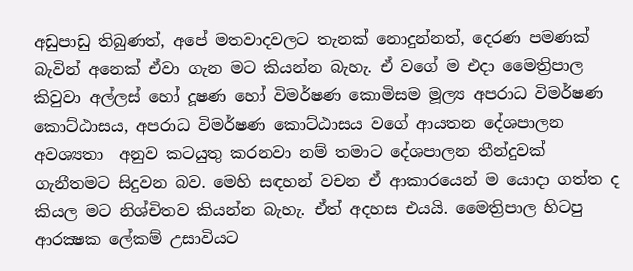අඩුපාඩු තිබුණත්, අපේ මතවාදවලට තැනක් නොදුන්නත්, දෙරණ පමණක් බැවින් අනෙක් ඒවා ගැන මට කියන්න බැහැ. ඒ වගේ ම එදා මෛත්‍රිපාල කිවුවා අල්ලස් හෝ දූෂණ හෝ විමර්ෂණ කොමිසම මූල්‍ය අපරාධ විමර්ෂණ කොට්ඨාසය, අපරාධ විමර්ෂණ කොට්ඨාසය වගේ ආයතන දේශපාලන අවශ්‍යතා  අනුව කටයුතු කරනවා නම් තමාට දේශපාලන තීන්දුවක් ගැනීතමට සිදුවන බව. මෙහි සඳහන් වචන ඒ ආකාරයෙන් ම යොදා ගත්ත ද කියල මට නිශ්චිතව කියන්න බැහැ. ඒත් අදහස එයයි. මෛත්‍රිපාල හිටපු ආරක්‍ෂක ලේකම් උසාවියට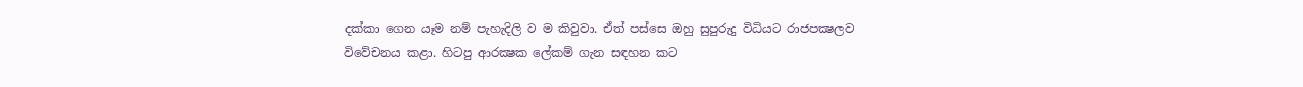දක්කා ගෙන යෑම නම් පැහැදිලි ව ම කිවුවා. ඒත් පස්සෙ ඔහු සුපුරුදු විධියට රාජපක්‍ෂලව විවේචනය කළා. හිටපු ආරක්‍ෂක ලේකම් ගැන සඳහන කට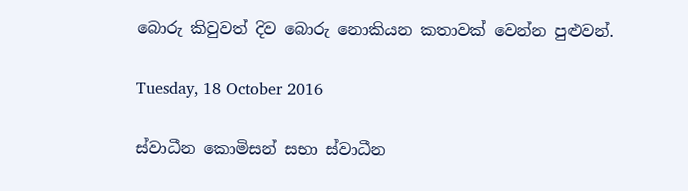බොරු කිවුවත් දිව බොරු නොකියන කතාවක් වෙන්න පුළුවන්.

Tuesday, 18 October 2016

ස්වාධීන කොමිසන් සභා ස්වාධීන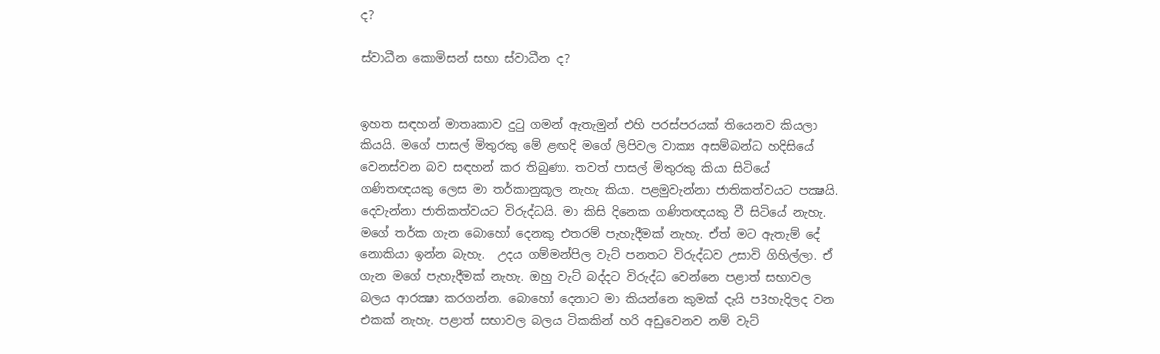ද?

ස්වාධීන කොමිසන් සභා ස්වාධීන ද?


ඉහත සඳහන් මාතෘකාව දුටු ගමන් ඇතැමුන් එහි පරස්පරයක් තියෙනව කියලා කියයි. මගේ පාසල් මිතුරකු මේ ළඟදි මගේ ලිපිවල වාක්‍ය අසම්බන්ධ හදිසියේ වෙනස්වන බව සඳහන් කර තිබුණා. තවත් පාසල් මිතුරකු කියා සිටියේ ගණිතඥයකු ලෙස මා තර්කානුකූල නැහැ කියා. පළමුවැන්නා ජාතිකත්වයට පක්‍ෂයි. දෙවැන්නා ජාතිකත්වයට විරුද්ධයි. මා කිසි දිනෙක ගණිතඥයකු වී සිටියේ නැහැ. මගේ තර්ක ගැන බොහෝ දෙනකු එතරම් පැහැදීමක් නැහැ. ඒත් මට ඇතැම් දේ නොකියා ඉන්න බැහැ.  උදය ගම්මන්පිල වැට් පනතට විරුද්ධව උසාවි ගිහිල්ලා. ඒ ගැන මගේ පැහැදීමක් නැහැ. ඔහු වැට් බද්දට විරුද්ධ වෙන්නෙ පළාත් සභාවල බලය ආරක්‍ෂා කරගන්න. බොහෝ දෙනාට මා කියන්නෙ කුමක් දැයි ප3හැදිලද වන එකක් නැහැ. පළාත් සභාවල බලය ටිකකින් හරි අඩුවෙනව නම් වැට්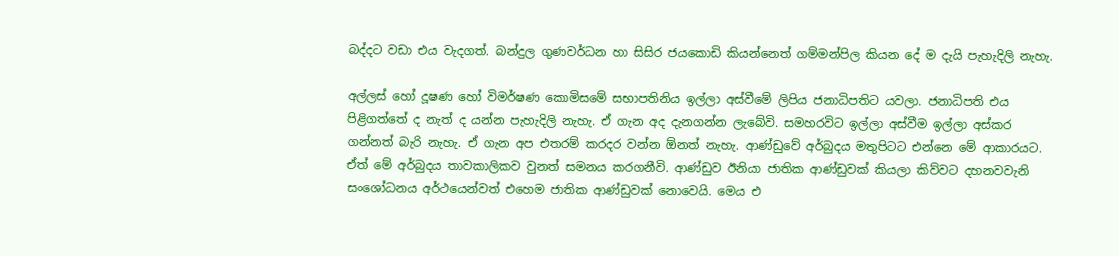බද්දට වඩා එය වැදගත්. බන්දුල ගුණවර්ධන හා සිසිර ජයකොඩි කියන්නෙත් ගම්මන්පිල කියන දේ ම දැයි පැහැදිලි නැහැ.

අල්ලස් හෝ දූෂණ හෝ විමර්ෂණ කොමිසමේ සභාපතිනිය ඉල්ලා අස්වීමේ ලිපිය ජනාධිපතිට යවලා. ජනාධිපති එය පිළිගත්තේ ද නැත් ද යන්න පැහැදිලි නැහැ. ඒ ගැන අද දැනගන්න ලැබේවි. සමහරවිට ඉල්ලා අස්වීම ඉල්ලා අස්කර ගන්නත් බැරි නැහැ. ඒ ගැන අප එතරම් කරදර වන්න ඕනත් නැහැ. ආණ්ඩුවේ අර්බුදය මතුපිටට එන්නෙ මේ ආකාරයට. ඒත් මේ අර්බුදය තාවකාලිකව වුනත් සමනය කරගනීවි. ආණ්ඩුව ඊනියා ජාතික ආණ්ඩුවක් කියලා කිව්වට දහනවවැනි සංශෝධනය අර්ථයෙන්වත් එහෙම ජාතික ආණ්ඩුවක් නොවෙයි. මෙය එ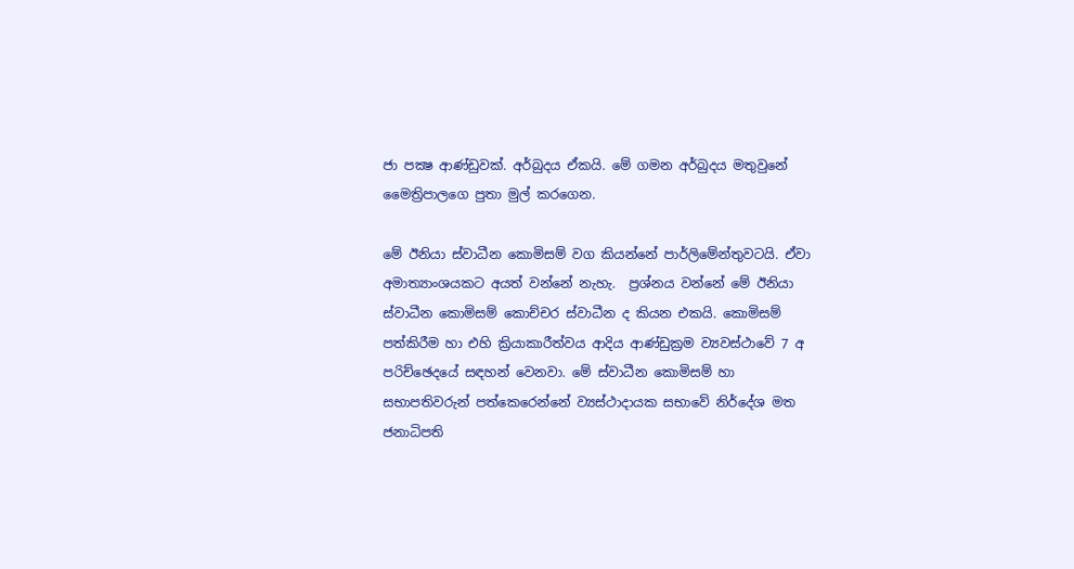ජා පක්‍ෂ ආණ්ඩුවක්. අර්බුදය ඒකයි. මේ ගමන අර්බුදය මතුවුනේ මෛත්‍රිපාලගෙ පුතා මුල් කරගෙන.

මේ ඊනියා ස්වාධීන කොමිසම් වග කියන්නේ පාර්ලිමේන්තුවටයි. ඒවා අමාත්‍යාංශයකට අයත් වන්නේ නැහැ.  ප්‍රශ්නය වන්නේ මේ ඊනියා ස්වාධීන කොමිසම් කොච්චර ස්වාධීන ද කියන එකයි. කොමිසම් පත්කිරීම හා එහි ක්‍රියාකාරීත්වය ආදිය ආණ්ඩුක්‍රම ව්‍යවස්ථාවේ 7 අ පරිච්ඡෙදයේ සඳහන් වෙනවා. මේ ස්වාධීන කොමිසම් හා සභාපතිවරුන් පත්කෙරෙන්නේ ව්‍යස්ථාදායක සභාවේ නිර්දේශ මත ජනාධිපති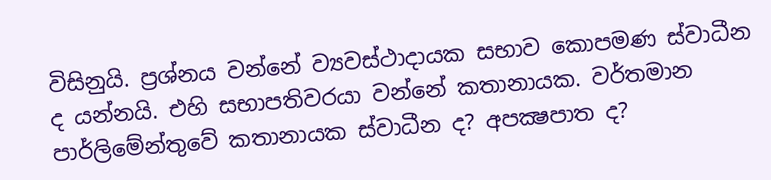විසිනුයි. ප්‍රශ්නය වන්නේ ව්‍යවස්ථාදායක සභාව කොපමණ ස්වාධීන ද යන්නයි. එහි සභාපතිවරයා වන්නේ කතානායක. වර්තමාන පාර්ලිමේන්තුවේ කතානායක ස්වාධීන ද? අපක්‍ෂපාත ද?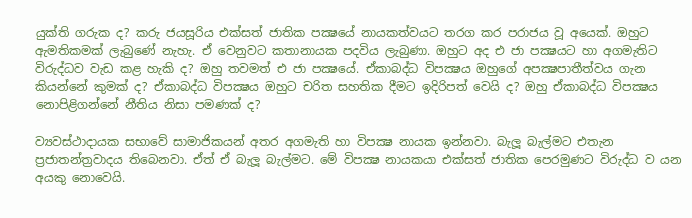යුක්ති ගරුක ද? කරු ජයසූරිය එක්සත් ජාතික පක්‍ෂයේ නායකත්වයට තරග කර පරාජය වූ අයෙක්. ඔහුට ඇමතිකමක් ලැබුණේ නැහැ. ඒ වෙනුවට කතානායක පදවිය ලැබුණා. ඔහුට අද එ ජා පක්‍ෂයට හා අගමැතිට විරුද්ධව වැඩ කළ හැකි ද? ඔහු තවමත් එ ජා පක්‍ෂයේ. ඒකාබද්ධ විපක්‍ෂය ඔහුගේ අපක්‍ෂපාතීත්වය ගැන කියන්නේ කුමක් ද? ඒකාබද්ධ විපක්‍ෂය ඔහුට චරිත සහතික දීමට ඉදිරිපත් වෙයි ද? ඔහු ඒකාබද්ධ විපක්‍ෂය නොපිළිගන්නේ නීතිය නිසා පමණක් ද?

ව්‍යවස්ථාදායක සභාවේ සාමාජිකයන් අතර අගමැති හා විපක්‍ෂ නායක ඉන්නවා. බැලූ බැල්මට එතැන ප්‍රජාතන්ත්‍රවාදය තිබෙනවා. ඒත් ඒ බැලූ බැල්මට. මේ විපක්‍ෂ නායකයා එක්සත් ජාතික පෙරමුණට විරුද්ධ ව යන අයකු නොවෙයි.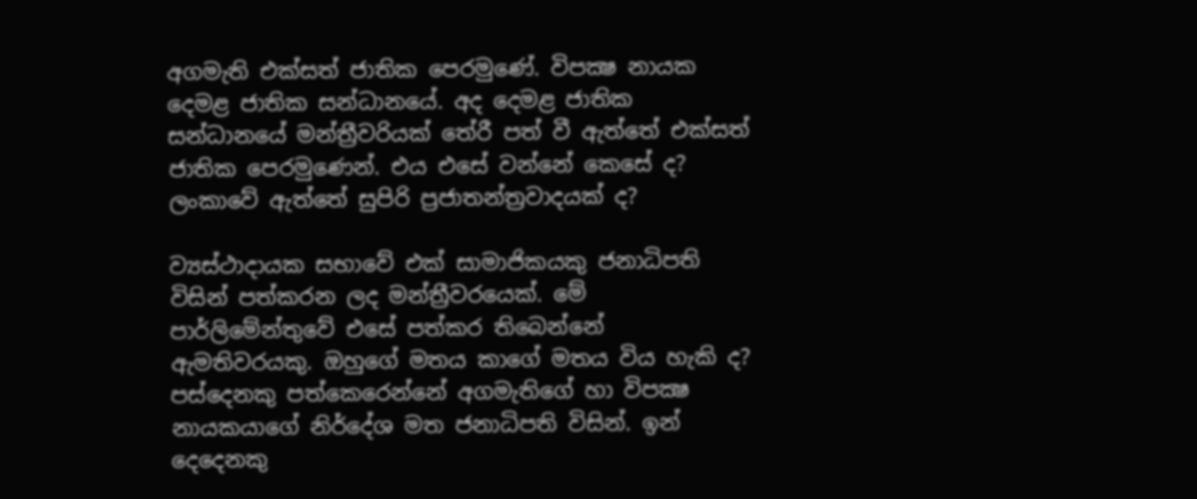අගමැති එක්සත් ජාතික පෙරමුණේ. විපක්‍ෂ නායක දෙමළ ජාතික සන්ධානයේ. අද දෙමළ ජාතික සන්ධානයේ මන්ත්‍රීවරියක් තේරී පත් වී ඇත්තේ එක්සත් ජාතික පෙරමුණෙන්. එය එසේ වන්නේ කෙසේ ද? ලංකාවේ ඇත්තේ සුපිරි ප්‍රජාතන්ත්‍රවාදයක් ද?

ව්‍යස්ථාදායක සභාවේ එක් සාමාජිකයකු ජනාධිපති විසින් පත්කරන ලද මන්ත්‍රීවරයෙක්. මේ පාර්ලිමේන්තුවේ එසේ පත්කර තිබෙන්නේ ඇමතිවරයකු. ඔහුගේ මතය කාගේ මතය විය හැකි ද? පස්දෙනකු පත්කෙරෙන්නේ අගමැතිගේ හා විපක්‍ෂ නායකයාගේ නිර්දේශ මත ජනාධිපති විසින්. ඉන් දෙදෙනකු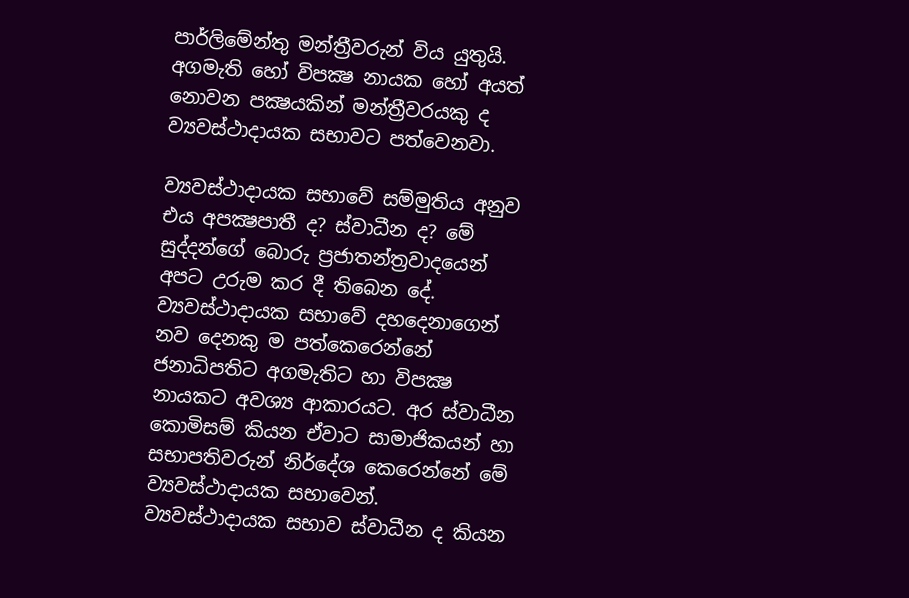පාර්ලිමේන්තු මන්ත්‍රීවරුන් විය යුතුයි. අගමැති හෝ විපක්‍ෂ නායක හෝ අයත් නොවන පක්‍ෂයකින් මන්ත්‍රීවරයකු ද ව්‍යවස්ථාදායක සභාවට පත්වෙනවා.

ව්‍යවස්ථාදායක සභාවේ සම්මුතිය අනුව එය අපක්‍ෂපාතී ද? ස්වාධීන ද? මේ සුද්දන්ගේ බොරු ප්‍රජාතන්ත්‍රවාදයෙන් අපට උරුම කර දී තිබෙන දේ. ව්‍යවස්ථාදායක සභාවේ දහදෙනාගෙන් නව දෙනකු ම පත්කෙරෙන්නේ ජනාධිපතිට අගමැතිට හා විපක්‍ෂ නායකට අවශ්‍ය ආකාරයට. අර ස්වාධීන කොමිසම් කියන ඒවාට සාමාජිකයන් හා සභාපතිවරුන් නිර්දේශ කෙරෙන්නේ මේ ව්‍යවස්ථාදායක සභාවෙන්. ව්‍යවස්ථාදායක සභාව ස්වාධීන ද කියන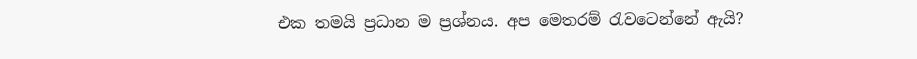එක තමයි ප්‍රධාන ම ප්‍රශ්නය. අප මෙතරම් රැවටෙන්නේ ඇයි?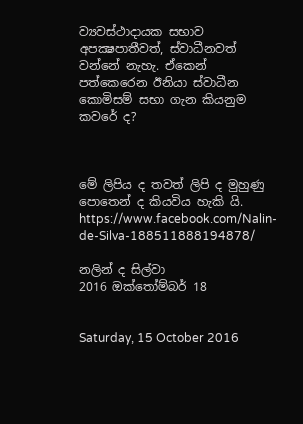ව්‍යවස්ථාදායක සභාව අපක්‍ෂපාතීවත්, ස්වාධීනවත් වන්නේ නැහැ. ඒකෙන් පත්කෙරෙන ඊනියා ස්වාධීන කොමිසම් සභා ගැන කියනුම කවරේ ද?



මේ ලිපිය ද තවත් ලිපි ද මුහුණු පොතෙන් ද කියවිය හැකි යි.
https://www.facebook.com/Nalin-de-Silva-188511888194878/

නලින් ද සිල්වා
2016 ඔක්තෝම්බර් 18


Saturday, 15 October 2016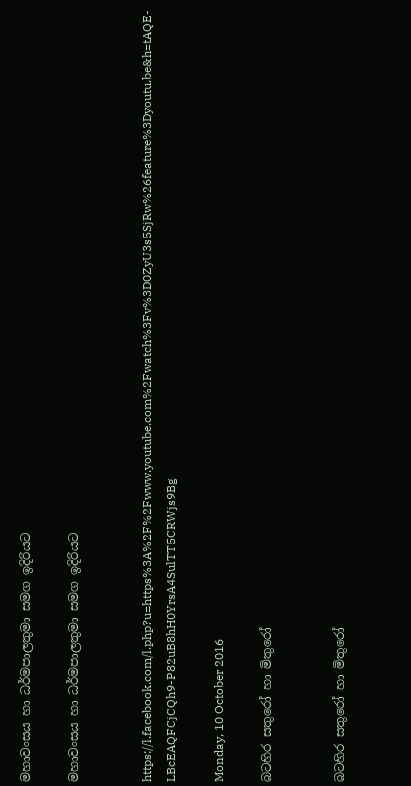මහාවංසය හා ධර්මපාලතුමා සමග ඉදිරියට

මහාවංසය හා ධර්මපාලතුමා සමග ඉදිරියට


https://l.facebook.com/l.php?u=https%3A%2F%2Fwww.youtube.com%2Fwatch%3Fv%3D0ZyU3s5SjRw%26feature%3Dyoutu.be&h=tAQE-LBcEAQFCjCQh9-P82uB8hH0YrsA4SulTT5CRWjs9Bg

Monday, 10 October 2016

බටහිර සතුරෝ හා මිතුරෝ


බටහිර සතුරෝ හා මිතුරෝ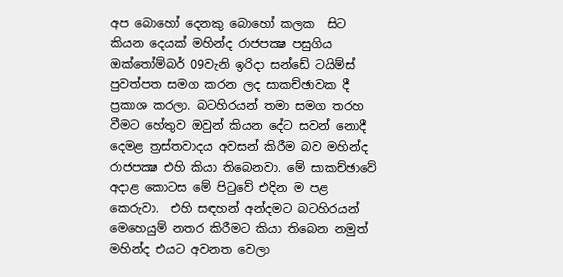අප බොහෝ දෙනකු බොහෝ කලක  සිට කියන දෙයක් මහින්ද රාජපක්‍ෂ පසුගිය ඔක්තෝම්බර් 09වැනි ඉරිදා සන්ඩේ ටයිම්ස් පුවත්පත සමග කරන ලද සාකච්ඡාවක දී ප්‍රකාශ කරලා. බටහිරයන් තමා සමග තරහ වීමට හේතුව ඔවුන් කියන දේට සවන් නොදී දෙමළ ත්‍රස්තවාදය අවසන් කිරීම බව මහින්ද රාජපක්‍ෂ එහි කියා තිබෙනවා. මේ සාකච්ඡාවේ අදාළ කොටස මේ පිටුවේ එදින ම පළ කෙරුවා.  එහි සඳහන් අන්දමට බටහිරයන් මෙහෙයුම් නතර කිරීමට කියා තිබෙන නමුත් මහින්ද එයට අවනත වෙලා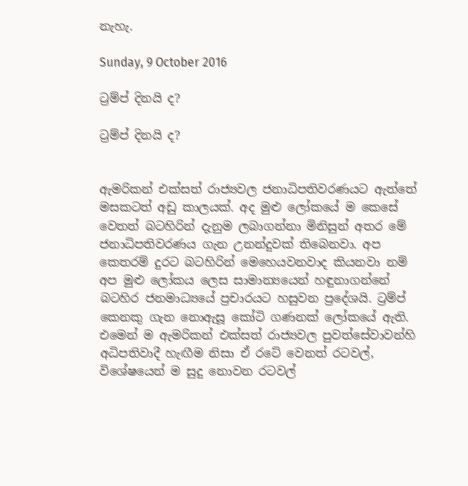නැහැ.

Sunday, 9 October 2016

ට්‍රම්ප් දිනයි ද?

ට්‍රම්ප් දිනයි ද?


ඇමරිකන් එක්සත් රාජ්‍යවල ජනාධිපතිවරණයට ඇත්තේ මසකටත් අඩු කාලයක්. අද මුළු ලෝකයේ ම කෙසේ වෙතත් බටහිරින් දැනුම ලබාගන්නා මිනිසුන් අතර මේ ජනාධිපතිවරණය ගැන උනන්දුවක් තිබෙනවා. අප කෙතරම් දුරට බටහිරින් මෙහෙයවනවාද කියනවා නම් අප මුළු ලෝකය ලෙස සාමාන්‍යයෙන් හඳුනාගන්නේ බටහිර ජනමාධ්‍යයේ ප්‍රචාරයට හසුවන ප්‍රදේශයි. ට්‍රම්ප් කෙනකු ගැන නොඇසූ කෝටි ගණනක් ලෝකයේ ඇති. එමෙන් ම ඇමරිකන් එක්සත් රාජ්‍යවල පුවත්සේවාවන්හි අධිපතිවාදී හැඟීම නිසා ඒ රටේ වෙනත් රටවල්, විශේෂයෙන් ම සුදු නොවන රටවල්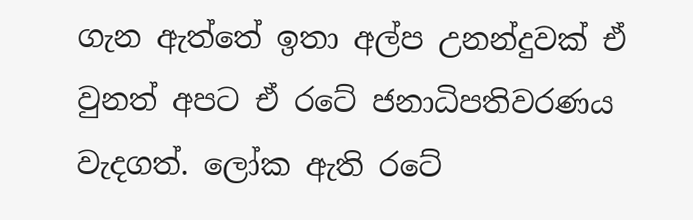ගැන ඇත්තේ ඉතා අල්ප උනන්දුවක් ඒ වුනත් අපට ඒ රටේ ජනාධිපතිවරණය වැදගත්. ලෝක ඇති රටේ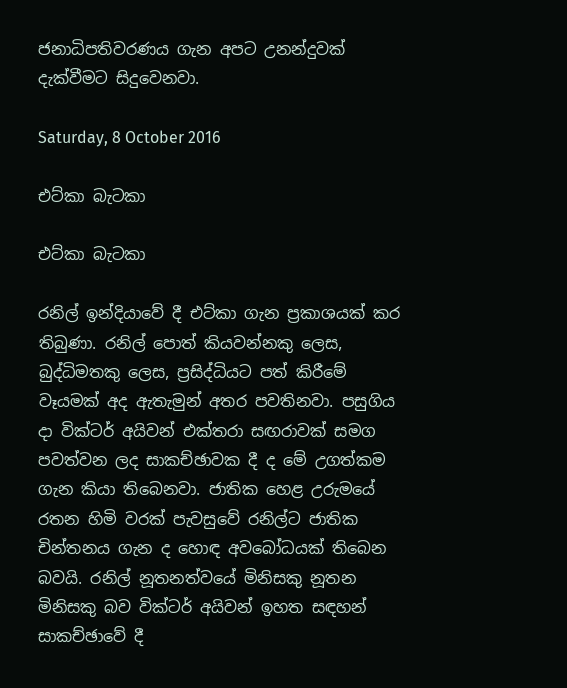ජනාධිපතිවරණය ගැන අපට උනන්දුවක් දැක්වීමට සිදුවෙනවා.

Saturday, 8 October 2016

එට්කා බැටකා

එට්කා බැටකා

රනිල් ඉන්දියාවේ දී එට්කා ගැන ප්‍රකාශයක් කර තිබුණා. රනිල් පොත් කියවන්නකු ලෙස, බුද්ධිමතකු ලෙස, ප්‍රසිද්ධියට පත් කිරීමේ වෑයමක් අද ඇතැමුන් අතර පවතිනවා. පසුගිය දා වික්ටර් අයිවන් එක්තරා සඟරාවක් සමග පවත්වන ලද සාකච්ඡාවක දී ද මේ උගත්කම ගැන කියා තිබෙනවා. ජාතික හෙළ උරුමයේ රතන හිමි වරක් පැවසුවේ රනිල්ට ජාතික චින්තනය ගැන ද හොඳ අවබෝධයක් තිබෙන බවයි. රනිල් නූතනත්වයේ මිනිසකු නූතන මිනිසකු බව වික්ටර් අයිවන් ඉහත සඳහන් සාකච්ඡාවේ දී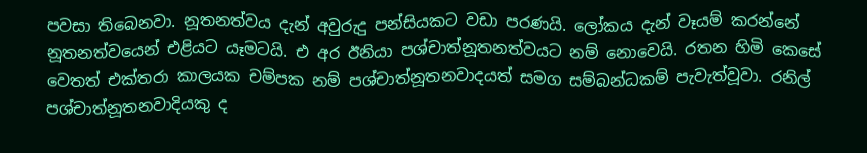පවසා තිබෙනවා. නූතනත්වය දැන් අවුරුදු පන්සියකට වඩා පරණයි. ලෝකය දැන් වෑයම් කරන්නේ නූතනත්වයෙන් එළියට යෑමටයි. එ අර ඊනියා පශ්චාත්නූතනත්වයට නම් නොවෙයි. රතන හිමි කෙසේ වෙතත් එක්තරා කාලයක චම්පක නම් පශ්චාත්නූතනවාදයත් සමග සම්බන්ධකම් පැවැත්වූවා. රනිල් පශ්චාත්නූතනවාදියකු ද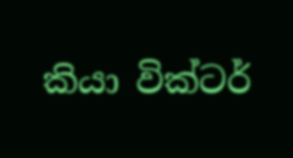කියා වික්ටර්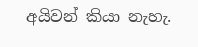අයිවන් කියා නැහැ.